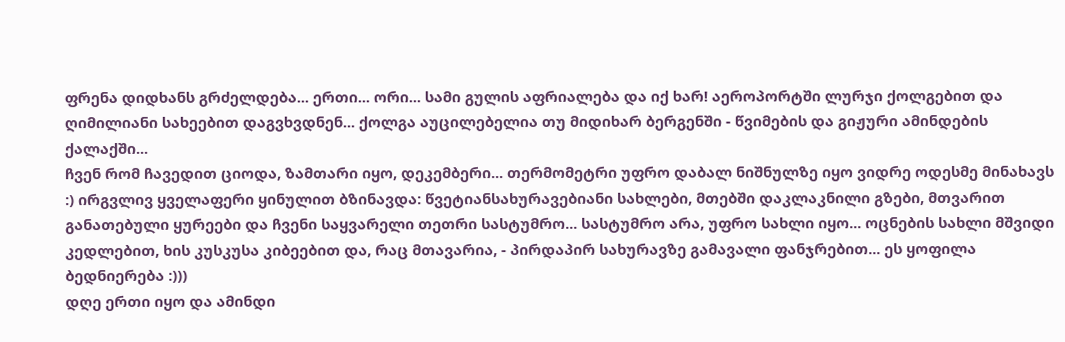ფრენა დიდხანს გრძელდება... ერთი... ორი... სამი გულის აფრიალება და იქ ხარ! აეროპორტში ლურჯი ქოლგებით და ღიმილიანი სახეებით დაგვხვდნენ... ქოლგა აუცილებელია თუ მიდიხარ ბერგენში - წვიმების და გიჟური ამინდების ქალაქში...
ჩვენ რომ ჩავედით ციოდა, ზამთარი იყო, დეკემბერი... თერმომეტრი უფრო დაბალ ნიშნულზე იყო ვიდრე ოდესმე მინახავს :) ირგვლივ ყველაფერი ყინულით ბზინავდა: წვეტიანსახურავებიანი სახლები, მთებში დაკლაკნილი გზები, მთვარით განათებული ყურეები და ჩვენი საყვარელი თეთრი სასტუმრო... სასტუმრო არა, უფრო სახლი იყო... ოცნების სახლი მშვიდი კედლებით, ხის კუსკუსა კიბეებით და, რაც მთავარია, - პირდაპირ სახურავზე გამავალი ფანჯრებით... ეს ყოფილა ბედნიერება :)))
დღე ერთი იყო და ამინდი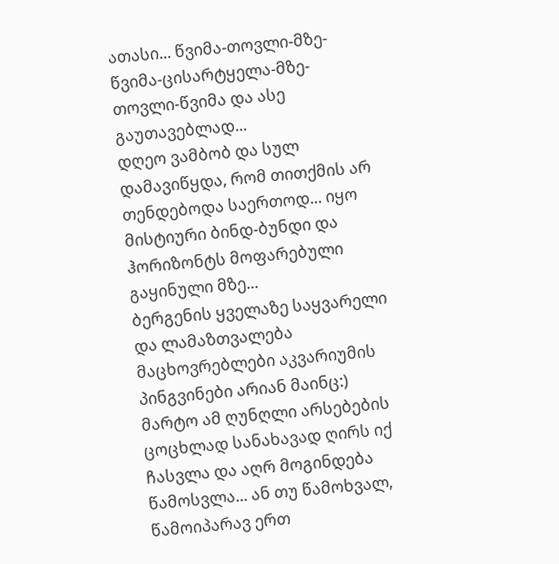ათასი... წვიმა-თოვლი-მზე-წვიმა-ცისარტყელა-მზე-თოვლი-წვიმა და ასე გაუთავებლად...
დღეო ვამბობ და სულ დამავიწყდა, რომ თითქმის არ თენდებოდა საერთოდ... იყო მისტიური ბინდ-ბუნდი და ჰორიზონტს მოფარებული გაყინული მზე...
ბერგენის ყველაზე საყვარელი და ლამაზთვალება მაცხოვრებლები აკვარიუმის პინგვინები არიან მაინც:) მარტო ამ ღუნღლი არსებების ცოცხლად სანახავად ღირს იქ ჩასვლა და აღრ მოგინდება წამოსვლა... ან თუ წამოხვალ, წამოიპარავ ერთ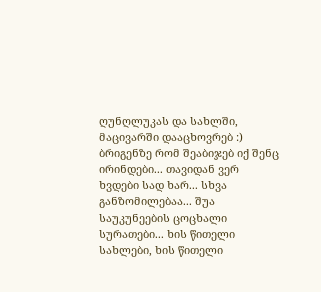ღუნღლუკას და სახლში, მაცივარში დააცხოვრებ :)
ბრიგენზე რომ შეაბიჯებ იქ შენც ირინდები... თავიდან ვერ ხვდები სად ხარ... სხვა განზომილებაა... შუა საუკუნეების ცოცხალი სურათები... ხის წითელი სახლები, ხის წითელი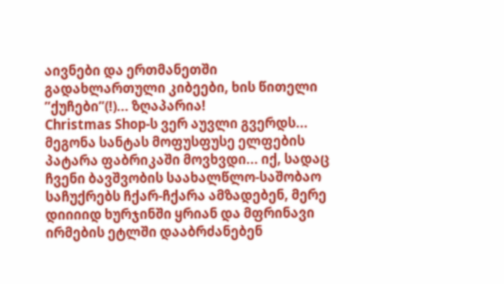აივნები და ერთმანეთში გადახლართული კიბეები, ხის წითელი ”ქუჩები”(!)... ზღაპარია!
Christmas Shop-ს ვერ აუვლი გვერდს... მეგონა სანტას მოფუსფუსე ელფების პატარა ფაბრიკაში მოვხვდი... იქ, სადაც ჩვენი ბავშვობის საახალწლო-საშობაო საჩუქრებს ჩქარ-ჩქარა ამზადებენ, მერე დიიიიდ ხურჯინში ყრიან და მფრინავი ირმების ეტლში დააბრძანებენ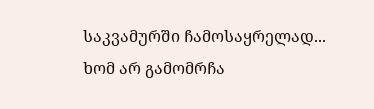საკვამურში ჩამოსაყრელად...
ხომ არ გამომრჩა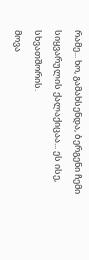რამე... ხო, გამახსენდა, ბერგენი ჩემი სიყვარულის ქალაქიცაა... ეს ისე, სხვათშორის.
მოვა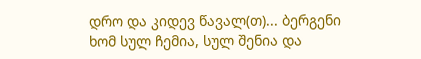დრო და კიდევ წავალ(თ)... ბერგენი ხომ სულ ჩემია, სულ შენია და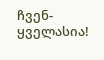ჩვენ-ყველასია!